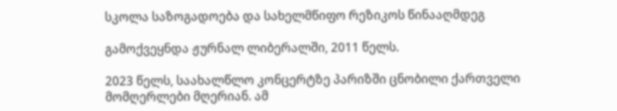სკოლა საზოგადოება და სახელმწიფო რეზიკოს წინააღმდეგ

გამოქვეყნდა ჟურნალ ლიბერალში, 2011 წელს.

2023 წელს, საახალწლო კონცერტზე პარიზში ცნობილი ქართველი მომღერლები მღერიან. ამ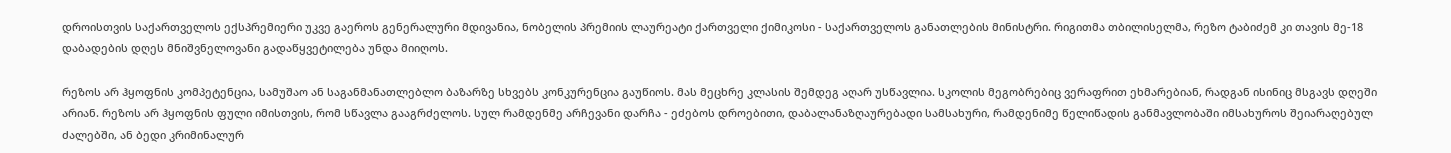დროისთვის საქართველოს ექსპრემიერი უკვე გაეროს გენერალური მდივანია, ნობელის პრემიის ლაურეატი ქართველი ქიმიკოსი - საქართველოს განათლების მინისტრი. რიგითმა თბილისელმა, რეზო ტაბიძემ კი თავის მე-18 დაბადების დღეს მნიშვნელოვანი გადაწყვეტილება უნდა მიიღოს.

რეზოს არ ჰყოფნის კომპეტენცია, სამუშაო ან საგანმანათლებლო ბაზარზე სხვებს კონკურენცია გაუწიოს. მას მეცხრე კლასის შემდეგ აღარ უსწავლია. სკოლის მეგობრებიც ვერაფრით ეხმარებიან, რადგან ისინიც მსგავს დღეში არიან. რეზოს არ ჰყოფნის ფული იმისთვის, რომ სწავლა გააგრძელოს. სულ რამდენმე არჩევანი დარჩა - ეძებოს დროებითი, დაბალანაზღაურებადი სამსახური, რამდენიმე წელიწადის განმავლობაში იმსახუროს შეიარაღებულ ძალებში, ან ბედი კრიმინალურ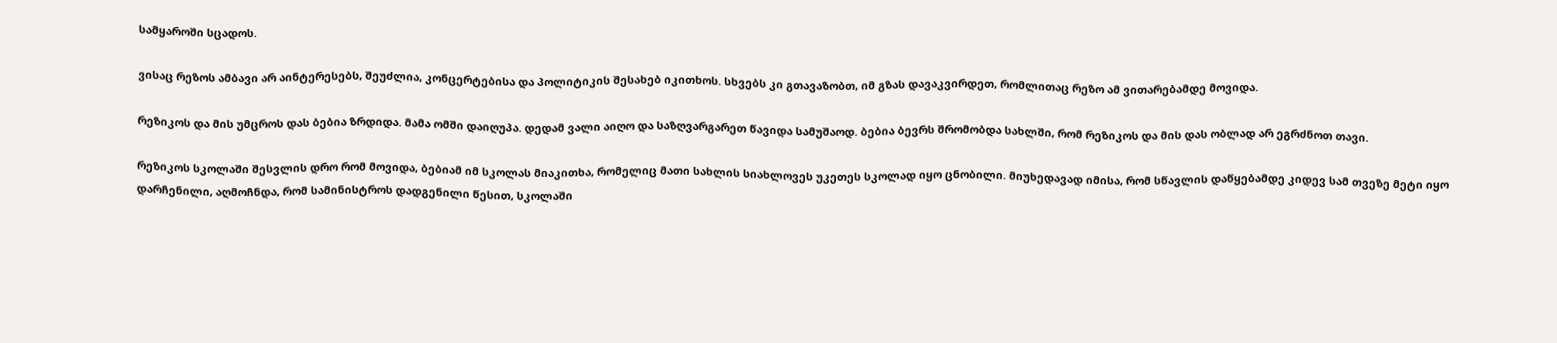სამყაროში სცადოს.

ვისაც რეზოს ამბავი არ აინტერესებს, შეუძლია, კონცერტებისა და პოლიტიკის შესახებ იკითხოს. სხვებს კი გთავაზობთ, იმ გზას დავაკვირდეთ, რომლითაც რეზო ამ ვითარებამდე მოვიდა.

რეზიკოს და მის უმცროს დას ბებია ზრდიდა. მამა ომში დაიღუპა. დედამ ვალი აიღო და საზღვარგარეთ წავიდა სამუშაოდ. ბებია ბევრს შრომობდა სახლში, რომ რეზიკოს და მის დას ობლად არ ეგრძნოთ თავი.

რეზიკოს სკოლაში შესვლის დრო რომ მოვიდა, ბებიამ იმ სკოლას მიაკითხა, რომელიც მათი სახლის სიახლოვეს უკეთეს სკოლად იყო ცნობილი. მიუხედავად იმისა, რომ სწავლის დაწყებამდე კიდევ სამ თვეზე მეტი იყო დარჩენილი, აღმოჩნდა, რომ სამინისტროს დადგენილი წესით, სკოლაში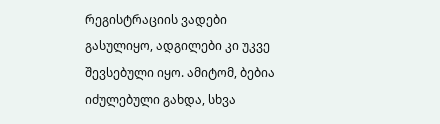რეგისტრაციის ვადები გასულიყო, ადგილები კი უკვე შევსებული იყო. ამიტომ, ბებია იძულებული გახდა, სხვა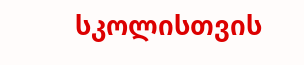სკოლისთვის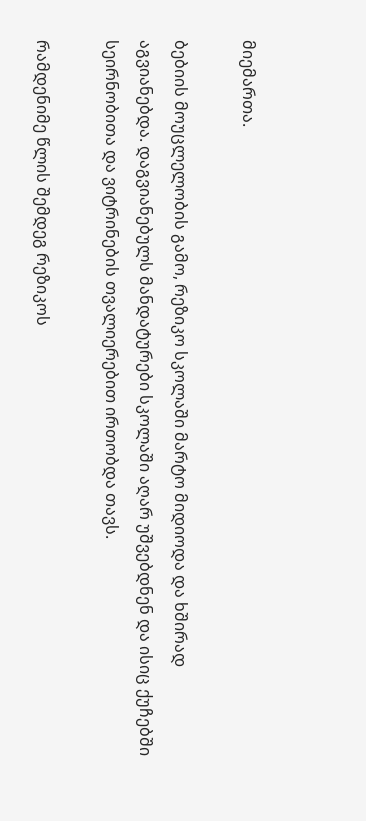მიემართა.

ბებიის მოუცლელობის გამო, რეზიკო სკოლაში მარტო მიდიოდა და ხშირად აგვიანებდა. დაგვიანებულს მანდატურები სკოლაში აღარ უშვებდნენ და ისიც ქუჩებში სეირნობითა და ვიტრინების თვალიერებით ირთობდა თავს.

რამდენიმე წლის შემდეგ რეზიკოს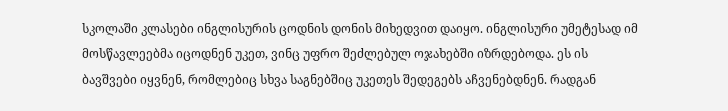სკოლაში კლასები ინგლისურის ცოდნის დონის მიხედვით დაიყო. ინგლისური უმეტესად იმ მოსწავლეებმა იცოდნენ უკეთ, ვინც უფრო შეძლებულ ოჯახებში იზრდებოდა. ეს ის ბავშვები იყვნენ, რომლებიც სხვა საგნებშიც უკეთეს შედეგებს აჩვენებდნენ. რადგან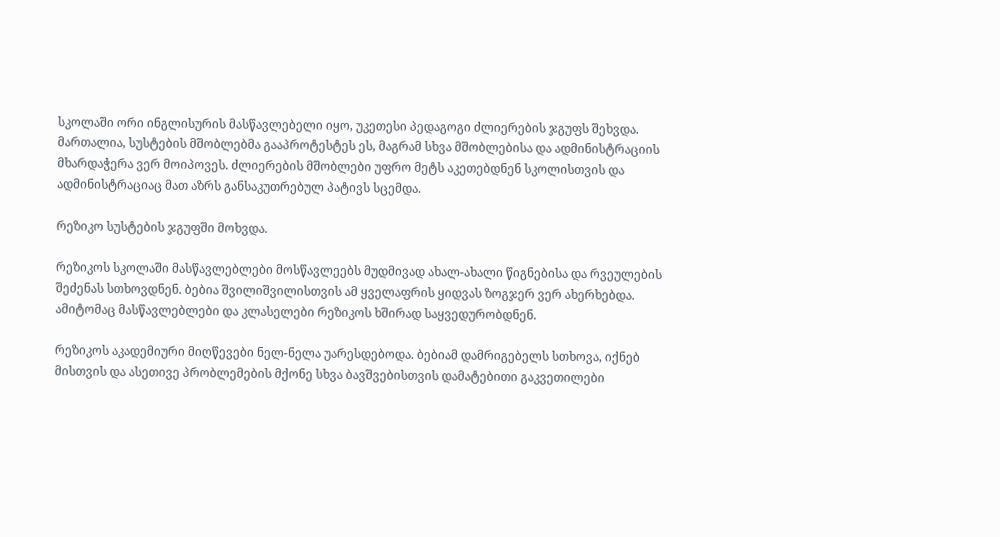სკოლაში ორი ინგლისურის მასწავლებელი იყო, უკეთესი პედაგოგი ძლიერების ჯგუფს შეხვდა. მართალია, სუსტების მშობლებმა გააპროტესტეს ეს, მაგრამ სხვა მშობლებისა და ადმინისტრაციის  მხარდაჭერა ვერ მოიპოვეს. ძლიერების მშობლები უფრო მეტს აკეთებდნენ სკოლისთვის და ადმინისტრაციაც მათ აზრს განსაკუთრებულ პატივს სცემდა.

რეზიკო სუსტების ჯგუფში მოხვდა.

რეზიკოს სკოლაში მასწავლებლები მოსწავლეებს მუდმივად ახალ-ახალი წიგნებისა და რვეულების შეძენას სთხოვდნენ. ბებია შვილიშვილისთვის ამ ყველაფრის ყიდვას ზოგჯერ ვერ ახერხებდა. ამიტომაც მასწავლებლები და კლასელები რეზიკოს ხშირად საყვედურობდნენ.

რეზიკოს აკადემიური მიღწევები ნელ-ნელა უარესდებოდა. ბებიამ დამრიგებელს სთხოვა, იქნებ მისთვის და ასეთივე პრობლემების მქონე სხვა ბავშვებისთვის დამატებითი გაკვეთილები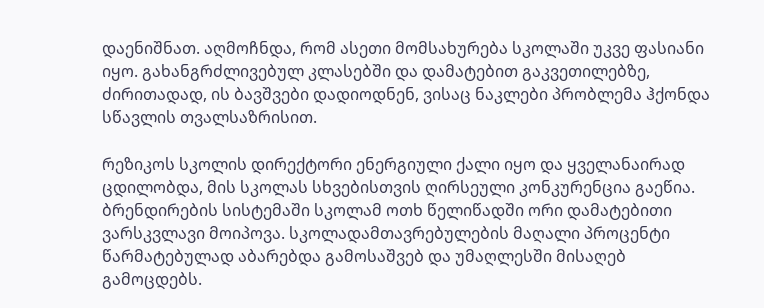დაენიშნათ. აღმოჩნდა, რომ ასეთი მომსახურება სკოლაში უკვე ფასიანი იყო. გახანგრძლივებულ კლასებში და დამატებით გაკვეთილებზე, ძირითადად, ის ბავშვები დადიოდნენ, ვისაც ნაკლები პრობლემა ჰქონდა სწავლის თვალსაზრისით.

რეზიკოს სკოლის დირექტორი ენერგიული ქალი იყო და ყველანაირად ცდილობდა, მის სკოლას სხვებისთვის ღირსეული კონკურენცია გაეწია. ბრენდირების სისტემაში სკოლამ ოთხ წელიწადში ორი დამატებითი ვარსკვლავი მოიპოვა. სკოლადამთავრებულების მაღალი პროცენტი წარმატებულად აბარებდა გამოსაშვებ და უმაღლესში მისაღებ გამოცდებს.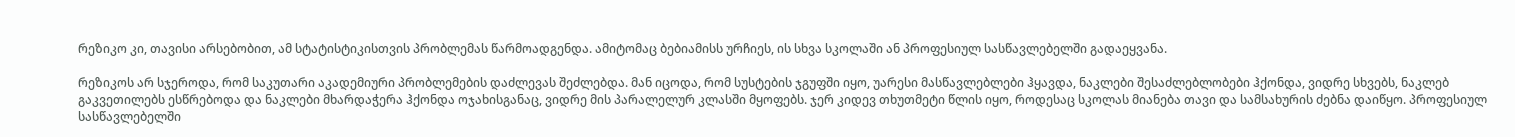რეზიკო კი, თავისი არსებობით, ამ სტატისტიკისთვის პრობლემას წარმოადგენდა. ამიტომაც ბებიამისს ურჩიეს, ის სხვა სკოლაში ან პროფესიულ სასწავლებელში გადაეყვანა.

რეზიკოს არ სჯეროდა, რომ საკუთარი აკადემიური პრობლემების დაძლევას შეძლებდა. მან იცოდა, რომ სუსტების ჯგუფში იყო, უარესი მასწავლებლები ჰყავდა, ნაკლები შესაძლებლობები ჰქონდა, ვიდრე სხვებს, ნაკლებ გაკვეთილებს ესწრებოდა და ნაკლები მხარდაჭერა ჰქონდა ოჯახისგანაც, ვიდრე მის პარალელურ კლასში მყოფებს. ჯერ კიდევ თხუთმეტი წლის იყო, როდესაც სკოლას მიანება თავი და სამსახურის ძებნა დაიწყო. პროფესიულ სასწავლებელში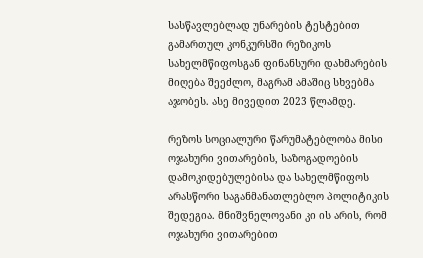სასწავლებლად უნარების ტესტებით გამართულ კონკურსში რეზიკოს სახელმწიფოსგან ფინანსური დახმარების მიღება შეეძლო, მაგრამ ამაშიც სხვებმა აჯობეს. ასე მივედით 2023 წლამდე.

რეზოს სოციალური წარუმატებლობა მისი ოჯახური ვითარების, საზოგადოების დამოკიდებულებისა და სახელმწიფოს არასწორი საგანმანათლებლო პოლიტიკის შედეგია. მნიშვნელოვანი კი ის არის, რომ ოჯახური ვითარებით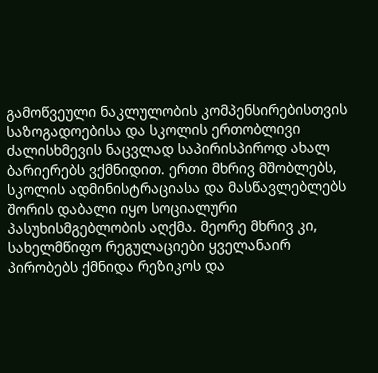გამოწვეული ნაკლულობის კომპენსირებისთვის საზოგადოებისა და სკოლის ერთობლივი ძალისხმევის ნაცვლად საპირისპიროდ ახალ ბარიერებს ვქმნიდით. ერთი მხრივ მშობლებს, სკოლის ადმინისტრაციასა და მასწავლებლებს შორის დაბალი იყო სოციალური პასუხისმგებლობის აღქმა. მეორე მხრივ კი, სახელმწიფო რეგულაციები ყველანაირ პირობებს ქმნიდა რეზიკოს და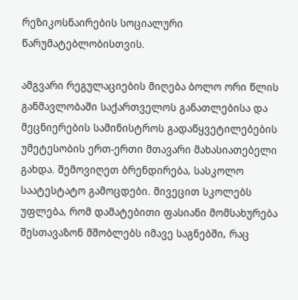რეზიკოსნაირების სოციალური წარუმატებლობისთვის.

ამგვარი რეგულაციების მიღება ბოლო ორი წლის განმავლობაში საქართველოს განათლებისა და მეცნიერების სამინისტროს გადაწყვეტილებების უმეტესობის ერთ-ერთი მთავარი მახასიათებელი გახდა. შემოვიღეთ ბრენდირება, სასკოლო საატესტატო გამოცდები. მივეცით სკოლებს უფლება, რომ დამატებითი ფასიანი მომსახურება შესთავაზონ მშობლებს იმავე საგნებში, რაც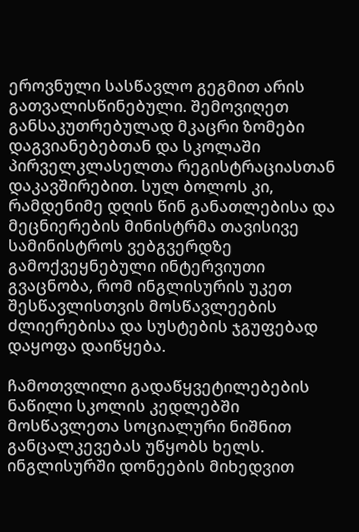ეროვნული სასწავლო გეგმით არის გათვალისწინებული. შემოვიღეთ განსაკუთრებულად მკაცრი ზომები დაგვიანებებთან და სკოლაში პირველკლასელთა რეგისტრაციასთან დაკავშირებით. სულ ბოლოს კი, რამდენიმე დღის წინ განათლებისა და მეცნიერების მინისტრმა თავისივე სამინისტროს ვებგვერდზე გამოქვეყნებული ინტერვიუთი გვაცნობა, რომ ინგლისურის უკეთ შესწავლისთვის მოსწავლეების ძლიერებისა და სუსტების ჯგუფებად დაყოფა დაიწყება.

ჩამოთვლილი გადაწყვეტილებების ნაწილი სკოლის კედლებში მოსწავლეთა სოციალური ნიშნით განცალკევებას უწყობს ხელს. ინგლისურში დონეების მიხედვით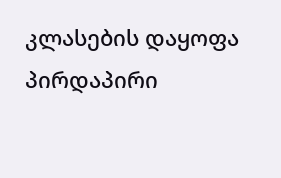კლასების დაყოფა პირდაპირი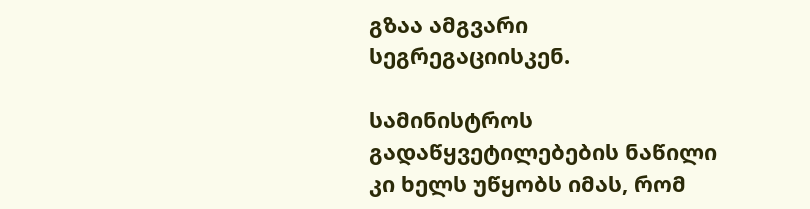გზაა ამგვარი სეგრეგაციისკენ.

სამინისტროს გადაწყვეტილებების ნაწილი კი ხელს უწყობს იმას, რომ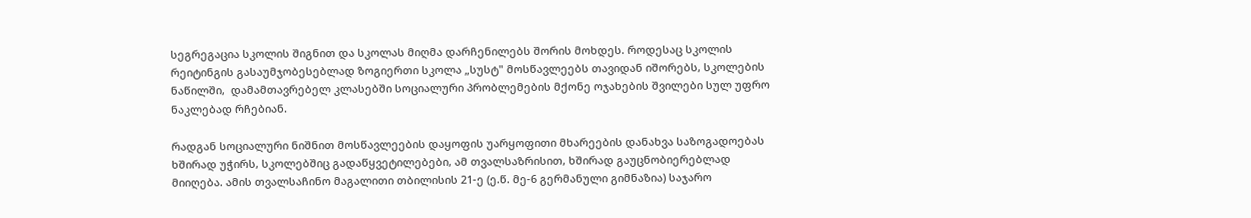სეგრეგაცია სკოლის შიგნით და სკოლას მიღმა დარჩენილებს შორის მოხდეს. როდესაც სკოლის რეიტინგის გასაუმჯობესებლად ზოგიერთი სკოლა „სუსტ" მოსწავლეებს თავიდან იშორებს, სკოლების ნაწილში,  დამამთავრებელ კლასებში სოციალური პრობლემების მქონე ოჯახების შვილები სულ უფრო ნაკლებად რჩებიან.

რადგან სოციალური ნიშნით მოსწავლეების დაყოფის უარყოფითი მხარეების დანახვა საზოგადოებას ხშირად უჭირს, სკოლებშიც გადაწყვეტილებები, ამ თვალსაზრისით, ხშირად გაუცნობიერებლად მიიღება. ამის თვალსაჩინო მაგალითი თბილისის 21-ე (ე.წ. მე-6 გერმანული გიმნაზია) საჯარო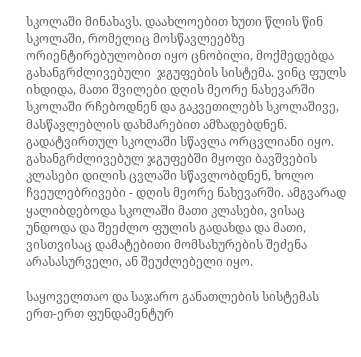სკოლაში მინახავს. დაახლოებით ხუთი წლის წინ სკოლაში, რომელიც მოსწავლეებზე ორიენტირებულობით იყო ცნობილი, მოქმედებდა გახანგრძლივებული  ჯგუფების სისტემა. ვინც ფულს იხდიდა, მათი შვილები დღის მეორე ნახევარში სკოლაში რჩებოდნენ და გაკვეთილებს სკოლაშივე, მასწავლებლის დახმარებით ამზადებდნენ. გადატვირთულ სკოლაში სწავლა ორცვლიანი იყო. გახანგრძლივებულ ჯგუფებში მყოფი ბავშვების კლასები დილის ცვლაში სწავლობდნენ, ხოლო ჩვეულებრივები - დღის მეორე ნახევარში. ამგვარად ყალიბდებოდა სკოლაში მათი კლასები, ვისაც უნდოდა და შეეძლო ფულის გადახდა და მათი, ვისთვისაც დამატებითი მომსახურების შეძენა არასასურველი, ან შეუძლებელი იყო.

საყოველთაო და საჯარო განათლების სისტემას ერთ-ერთ ფუნდამენტურ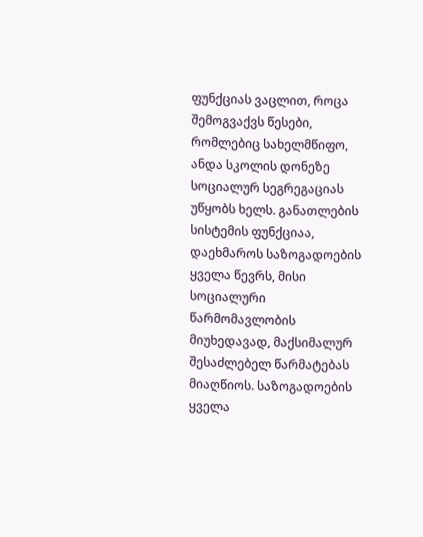ფუნქციას ვაცლით, როცა შემოგვაქვს წესები, რომლებიც სახელმწიფო, ანდა სკოლის დონეზე სოციალურ სეგრეგაციას უწყობს ხელს. განათლების სისტემის ფუნქციაა, დაეხმაროს საზოგადოების ყველა წევრს, მისი სოციალური წარმომავლობის მიუხედავად, მაქსიმალურ შესაძლებელ წარმატებას მიაღწიოს. საზოგადოების ყველა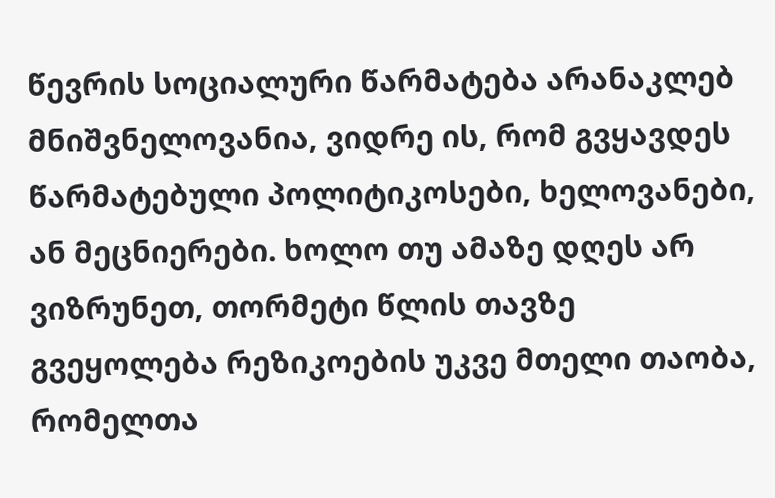წევრის სოციალური წარმატება არანაკლებ მნიშვნელოვანია, ვიდრე ის, რომ გვყავდეს წარმატებული პოლიტიკოსები, ხელოვანები, ან მეცნიერები. ხოლო თუ ამაზე დღეს არ ვიზრუნეთ, თორმეტი წლის თავზე გვეყოლება რეზიკოების უკვე მთელი თაობა, რომელთა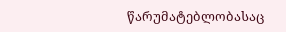წარუმატებლობასაც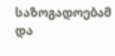საზოგადოებამ და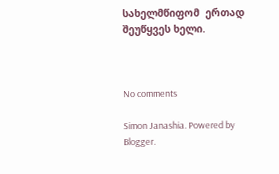სახელმწიფომ  ერთად შეუწყვეს ხელი.



No comments

Simon Janashia. Powered by Blogger.